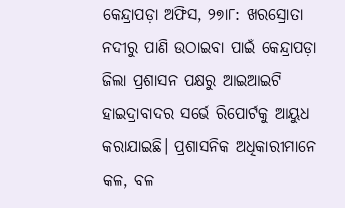କେନ୍ଦ୍ରାପଡ଼ା ଅଫିସ, ୨୭ା୮: ଖରସ୍ରୋତା ନଦୀରୁ ପାଣି ଉଠାଇବା ପାଇଁ କେନ୍ଦ୍ରାପଡ଼ା ଜିଲା ପ୍ରଶାସନ ପକ୍ଷରୁ ଆଇଆଇଟି ହାଇଦ୍ରାବାଦର ସର୍ଭେ ରିପୋର୍ଟକୁ ଆୟୁଧ କରାଯାଇଛି। ପ୍ରଶାସନିକ ଅଧିକାରୀମାନେ କଳ, ବଳ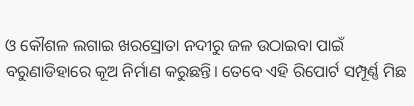ଓ କୌଶଳ ଲଗାଇ ଖରସ୍ରୋତା ନଦୀରୁ ଜଳ ଉଠାଇବା ପାଇଁ ବରୁଣାଡିହାରେ କୂଅ ନିର୍ମାଣ କରୁଛନ୍ତି। ତେବେ ଏହି ରିପୋର୍ଟ ସମ୍ପୂର୍ଣ୍ଣ ମିଛ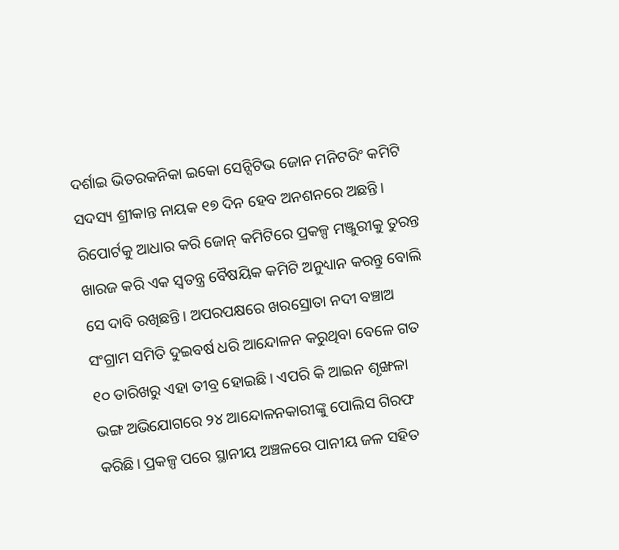ଦର୍ଶାଇ ଭିତରକନିକା ଇକୋ ସେନ୍ସିଟିଭ ଜୋନ ମନିଟରିଂ କମିଟି ସଦସ୍ୟ ଶ୍ରୀକାନ୍ତ ନାୟକ ୧୭ ଦିନ ହେବ ଅନଶନରେ ଅଛନ୍ତି। ରିପୋର୍ଟକୁ ଆଧାର କରି ଜୋନ୍ କମିଟିରେ ପ୍ରକଳ୍ପ ମଞ୍ଜୁରୀକୁ ତୁରନ୍ତ ଖାରଜ କରି ଏକ ସ୍ବତନ୍ତ୍ର ବୈଷୟିକ କମିଟି ଅନୁଧ୍ୟାନ କରନ୍ତୁ ବୋଲି ସେ ଦାବି ରଖିଛନ୍ତି। ଅପରପକ୍ଷରେ ଖରସ୍ରୋତା ନଦୀ ବଞ୍ଚାଅ ସଂଗ୍ରାମ ସମିତି ଦୁଇବର୍ଷ ଧରି ଆନ୍ଦୋଳନ କରୁଥିବା ବେଳେ ଗତ ୧୦ ତାରିଖରୁ ଏହା ତୀବ୍ର ହୋଇଛି। ଏପରି କି ଆଇନ ଶୃଙ୍ଖଳା ଭଙ୍ଗ ଅଭିଯୋଗରେ ୨୪ ଆନ୍ଦୋଳନକାରୀଙ୍କୁ ପୋଲିସ ଗିରଫ କରିଛି। ପ୍ରକଳ୍ପ ପରେ ସ୍ଥାନୀୟ ଅଞ୍ଚଳରେ ପାନୀୟ ଜଳ ସହିତ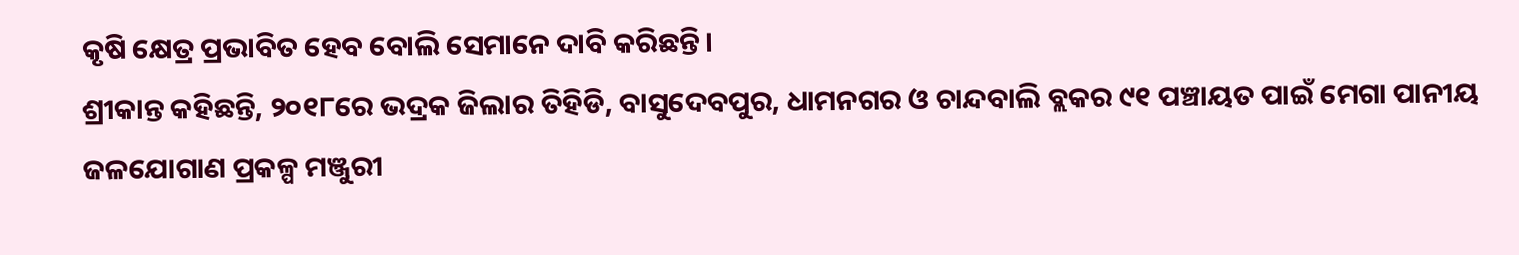କୃଷି କ୍ଷେତ୍ର ପ୍ରଭାବିତ ହେବ ବୋଲି ସେମାନେ ଦାବି କରିଛନ୍ତି।
ଶ୍ରୀକାନ୍ତ କହିଛନ୍ତି, ୨୦୧୮ରେ ଭଦ୍ରକ ଜିଲାର ତିହିଡି, ବାସୁଦେବପୁର, ଧାମନଗର ଓ ଚାନ୍ଦବାଲି ବ୍ଲକର ୯୧ ପଞ୍ଚାୟତ ପାଇଁ ମେଗା ପାନୀୟ ଜଳଯୋଗାଣ ପ୍ରକଳ୍ପ ମଞ୍ଜୁରୀ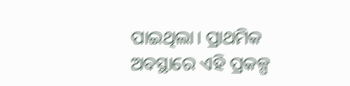ପାଇଥିଲା। ପ୍ରାଥମିକ ଅବସ୍ଥାରେ ଏହି ପ୍ରକଳ୍ପ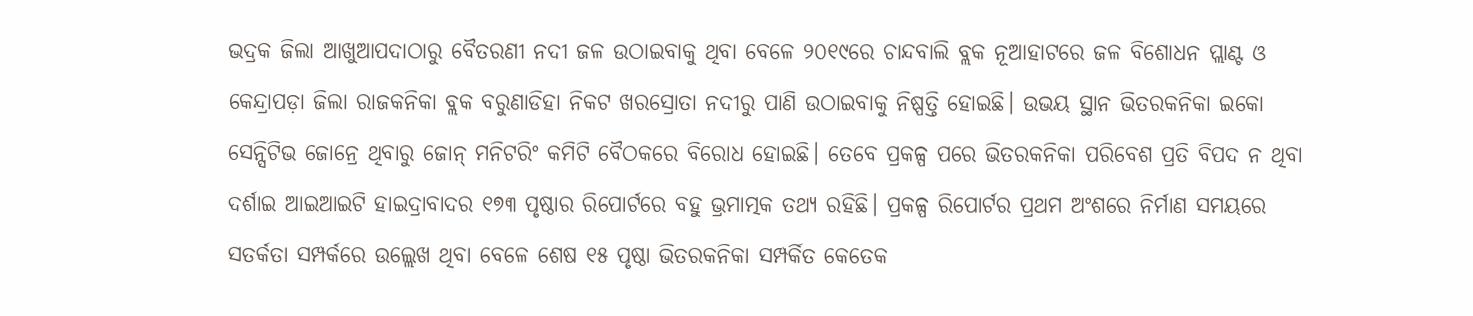ଭଦ୍ରକ ଜିଲା ଆଖୁଆପଦାଠାରୁ ବୈତରଣୀ ନଦୀ ଜଳ ଉଠାଇବାକୁ ଥିବା ବେଳେ ୨୦୧୯ରେ ଚାନ୍ଦବାଲି ବ୍ଲକ ନୂଆହାଟରେ ଜଳ ବିଶୋଧନ ପ୍ଲାଣ୍ଟ ଓ କେନ୍ଦ୍ରାପଡ଼ା ଜିଲା ରାଜକନିକା ବ୍ଲକ ବରୁଣାଡିହା ନିକଟ ଖରସ୍ରୋତା ନଦୀରୁ ପାଣି ଉଠାଇବାକୁ ନିଷ୍ପତ୍ତି ହୋଇଛି। ଉଭୟ ସ୍ଥାନ ଭିତରକନିକା ଇକୋ ସେନ୍ସିଟିଭ ଜୋନ୍ରେ ଥିବାରୁ ଜୋନ୍ ମନିଟରିଂ କମିଟି ବୈଠକରେ ବିରୋଧ ହୋଇଛି। ତେବେ ପ୍ରକଳ୍ପ ପରେ ଭିତରକନିକା ପରିବେଶ ପ୍ରତି ବିପଦ ନ ଥିବା ଦର୍ଶାଇ ଆଇଆଇଟି ହାଇଦ୍ରାବାଦର ୧୭୩ ପୃଷ୍ଠାର ରିପୋର୍ଟରେ ବହୁ ଭ୍ରମାତ୍ମକ ତଥ୍ୟ ରହିଛି। ପ୍ରକଳ୍ପ ରିପୋର୍ଟର ପ୍ରଥମ ଅଂଶରେ ନିର୍ମାଣ ସମୟରେ ସତର୍କତା ସମ୍ପର୍କରେ ଉଲ୍ଲେଖ ଥିବା ବେଳେ ଶେଷ ୧୫ ପୃଷ୍ଠା ଭିତରକନିକା ସମ୍ପର୍କିତ କେତେକ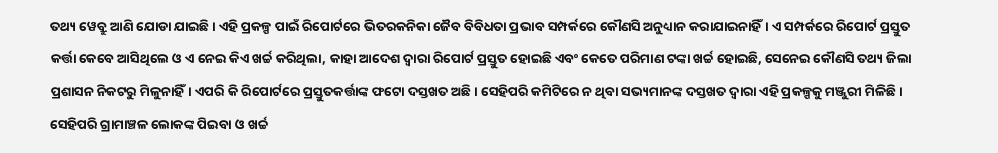ତଥ୍ୟ ୱେବ୍ରୁ ଆଣି ଯୋଡା ଯାଇଛି। ଏହି ପ୍ରକଳ୍ପ ପାଇଁ ରିପୋର୍ଟରେ ଭିତରକନିକା ଜୈବ ବିବିଧତା ପ୍ରଭାବ ସମ୍ପର୍କରେ କୌଣସି ଅନୁଧ୍ୟାନ କରାଯାଇନାହିଁ। ଏ ସମ୍ପର୍କରେ ରିପୋର୍ଟ ପ୍ରସ୍ତୁତ କର୍ତ୍ତା କେବେ ଆସିଥିଲେ ଓ ଏ ନେଇ କିଏ ଖର୍ଚ୍ଚ କରିଥିଲା, କାହା ଆଦେଶ ଦ୍ୱାରା ରିପୋର୍ଟ ପ୍ରସ୍ତୁତ ହୋଇଛି ଏବଂ କେତେ ପରିମାଣ ଟଙ୍କା ଖର୍ଚ୍ଚ ହୋଇଛି, ସେନେଇ କୌଣସି ତଥ୍ୟ ଜିଲା ପ୍ରଶାସନ ନିକଟରୁ ମିଳୁନାହିଁ। ଏପରି କି ରିପୋର୍ଟରେ ପ୍ରସ୍ତୁତକର୍ତ୍ତାଙ୍କ ଫଟୋ ଦସ୍ତଖତ ଅଛି। ସେହିପରି କମିଟିରେ ନ ଥିବା ସଭ୍ୟମାନଙ୍କ ଦସ୍ତଖତ ଦ୍ୱାରା ଏହି ପ୍ରକଳ୍ପକୁ ମଞ୍ଜୁରୀ ମିଳିଛି। ସେହିପରି ଗ୍ରାମାଞ୍ଚଳ ଲୋକଙ୍କ ପିଇବା ଓ ଖର୍ଚ୍ଚ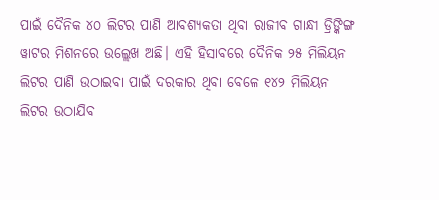ପାଇଁ ଦୈନିକ ୪୦ ଲିଟର ପାଣି ଆବଶ୍ୟକତା ଥିବା ରାଜୀବ ଗାନ୍ଧୀ ଡ୍ରିଙ୍କିଙ୍ଗ ୱାଟର ମିଶନରେ ଉଲ୍ଲେଖ ଅଛି। ଏହି ହିସାବରେ ଦୈନିକ ୨୫ ମିଲିୟନ ଲିଟର ପାଣି ଉଠାଇବା ପାଇଁ ଦରକାର ଥିବା ବେଳେ ୧୪୨ ମିଲିୟନ ଲିଟର ଉଠାଯିବ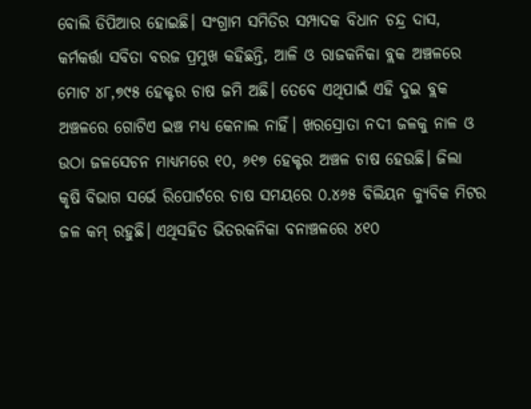ବୋଲି ଡିପିଆର ହୋଇଛି। ସଂଗ୍ରାମ ସମିତିର ସମ୍ପାଦକ ବିଧାନ ଚନ୍ଦ୍ର ଦାସ, କର୍ମକର୍ତ୍ତା ସବିତା ବରଜ ପ୍ରମୁଖ କହିଛନ୍ତି, ଆଳି ଓ ରାଜକନିକା ବ୍ଲକ ଅଞ୍ଚଳରେ ମୋଟ ୪୮,୭୯୫ ହେକ୍ଟର ଚାଷ ଜମି ଅଛି। ତେବେ ଏଥିପାଇଁ ଏହି ଦୁଇ ବ୍ଲକ ଅଞ୍ଚଳରେ ଗୋଟିଏ ଇଞ୍ଚ ମଧ୍ୟ କେନାଲ ନାହିଁ। ଖରସ୍ରୋତା ନଦୀ ଜଳକୁ ନାଳ ଓ ଉଠା ଜଳସେଚନ ମାଧ୍ୟମରେ ୧୦, ୬୧୭ ହେକ୍ଟର ଅଞ୍ଚଳ ଚାଷ ହେଉଛି। ଜିଲା କୃଷି ବିଭାଗ ସର୍ଭେ ରିପୋର୍ଟରେ ଚାଷ ସମୟରେ ୦.୪୬୫ ବିଲିୟନ କ୍ୟୁବିକ ମିଟର ଜଳ କମ୍ ରହୁଛି। ଏଥିସହିତ ଭିତରକନିକା ବନାଞ୍ଚଳରେ ୪୧୦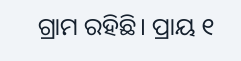ଗ୍ରାମ ରହିଛି। ପ୍ରାୟ ୧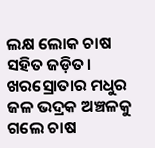ଲକ୍ଷ ଲୋକ ଚାଷ ସହିତ ଜଡ଼ିତ। ଖରସ୍ରୋତାର ମଧୁର ଜଳ ଭଦ୍ରକ ଅଞ୍ଚଳକୁ ଗଲେ ଚାଷ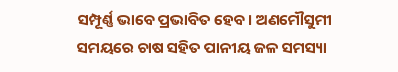ସମ୍ପୂର୍ଣ୍ଣ ଭାବେ ପ୍ରଭାବିତ ହେବ। ଅଣମୌସୁମୀ ସମୟରେ ଚାଷ ସହିତ ପାନୀୟ ଜଳ ସମସ୍ୟା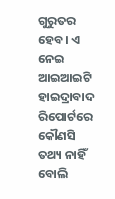ଗୁରୁତର ହେବ। ଏ ନେଇ ଆଇଆଇଟି ହାଇଦ୍ରାବାଦ ରିପୋର୍ଟରେ କୌଣସି ତଥ୍ୟ ନାହିଁ ବୋଲି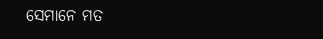ସେମାନେ ମତ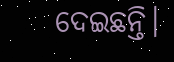ଦେଇଛନ୍ତି।